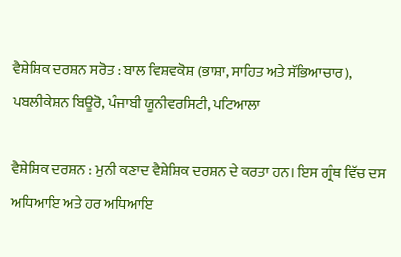ਵੈਸ਼ੇਸ਼ਿਕ ਦਰਸ਼ਨ ਸਰੋਤ : ਬਾਲ ਵਿਸ਼ਵਕੋਸ਼ (ਭਾਸ਼ਾ, ਸਾਹਿਤ ਅਤੇ ਸੱਭਿਆਚਾਰ), ਪਬਲੀਕੇਸ਼ਨ ਬਿਊਰੋ, ਪੰਜਾਬੀ ਯੂਨੀਵਰਸਿਟੀ, ਪਟਿਆਲਾ

ਵੈਸ਼ੇਸ਼ਿਕ ਦਰਸ਼ਨ : ਮੁਨੀ ਕਣਾਦ ਵੈਸ਼ੇਸ਼ਿਕ ਦਰਸ਼ਨ ਦੇ ਕਰਤਾ ਹਨ। ਇਸ ਗ੍ਰੰਥ ਵਿੱਚ ਦਸ ਅਧਿਆਇ ਅਤੇ ਹਰ ਅਧਿਆਇ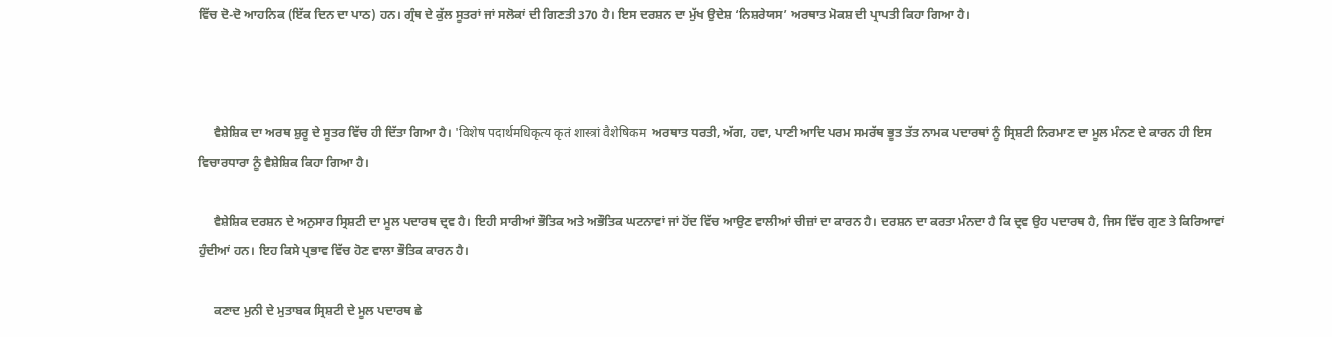ਵਿੱਚ ਦੋ-ਦੋ ਆਹਨਿਕ (ਇੱਕ ਦਿਨ ਦਾ ਪਾਠ) ਹਨ। ਗ੍ਰੰਥ ਦੇ ਕੁੱਲ ਸੂਤਰਾਂ ਜਾਂ ਸਲੋਕਾਂ ਦੀ ਗਿਣਤੀ 370 ਹੈ। ਇਸ ਦਰਸ਼ਨ ਦਾ ਮੁੱਖ ਉਦੇਸ਼ ‘ਨਿਸ਼ਰੇਯਸ’ ਅਰਥਾਤ ਮੋਕਸ਼ ਦੀ ਪ੍ਰਾਪਤੀ ਕਿਹਾ ਗਿਆ ਹੈ।



     ਵੈਸ਼ੇਸ਼ਿਕ ਦਾ ਅਰਥ ਸ਼ੁਰੂ ਦੇ ਸੂਤਰ ਵਿੱਚ ਹੀ ਦਿੱਤਾ ਗਿਆ ਹੈ। 'विशेष पदार्थमधिकृत्य कृतं शास्त्रां वैशेषिकम  ਅਰਥਾਤ ਧਰਤੀ, ਅੱਗ, ਹਵਾ, ਪਾਣੀ ਆਦਿ ਪਰਮ ਸਮਰੱਥ ਭੂਤ ਤੱਤ ਨਾਮਕ ਪਦਾਰਥਾਂ ਨੂੰ ਸ੍ਰਿਸ਼ਟੀ ਨਿਰਮਾਣ ਦਾ ਮੂਲ ਮੰਨਣ ਦੇ ਕਾਰਨ ਹੀ ਇਸ ਵਿਚਾਰਧਾਰਾ ਨੂੰ ਵੈਸ਼ੇਸ਼ਿਕ ਕਿਹਾ ਗਿਆ ਹੈ।

     ਵੈਸ਼ੇਸ਼ਿਕ ਦਰਸ਼ਨ ਦੇ ਅਨੁਸਾਰ ਸ੍ਰਿਸ਼ਟੀ ਦਾ ਮੂਲ ਪਦਾਰਥ ਦ੍ਰਵ ਹੈ। ਇਹੀ ਸਾਰੀਆਂ ਭੌਤਿਕ ਅਤੇ ਅਭੌਤਿਕ ਘਟਨਾਵਾਂ ਜਾਂ ਹੋਂਦ ਵਿੱਚ ਆਉਣ ਵਾਲੀਆਂ ਚੀਜ਼ਾਂ ਦਾ ਕਾਰਨ ਹੈ। ਦਰਸ਼ਨ ਦਾ ਕਰਤਾ ਮੰਨਦਾ ਹੈ ਕਿ ਦ੍ਰਵ ਉਹ ਪਦਾਰਥ ਹੈ, ਜਿਸ ਵਿੱਚ ਗੁਣ ਤੇ ਕਿਰਿਆਵਾਂ ਹੁੰਦੀਆਂ ਹਨ। ਇਹ ਕਿਸੇ ਪ੍ਰਭਾਵ ਵਿੱਚ ਹੋਣ ਵਾਲਾ ਭੌਤਿਕ ਕਾਰਨ ਹੈ।

     ਕਣਾਦ ਮੁਨੀ ਦੇ ਮੁਤਾਬਕ ਸ੍ਰਿਸ਼ਟੀ ਦੇ ਮੂਲ ਪਦਾਰਥ ਛੇ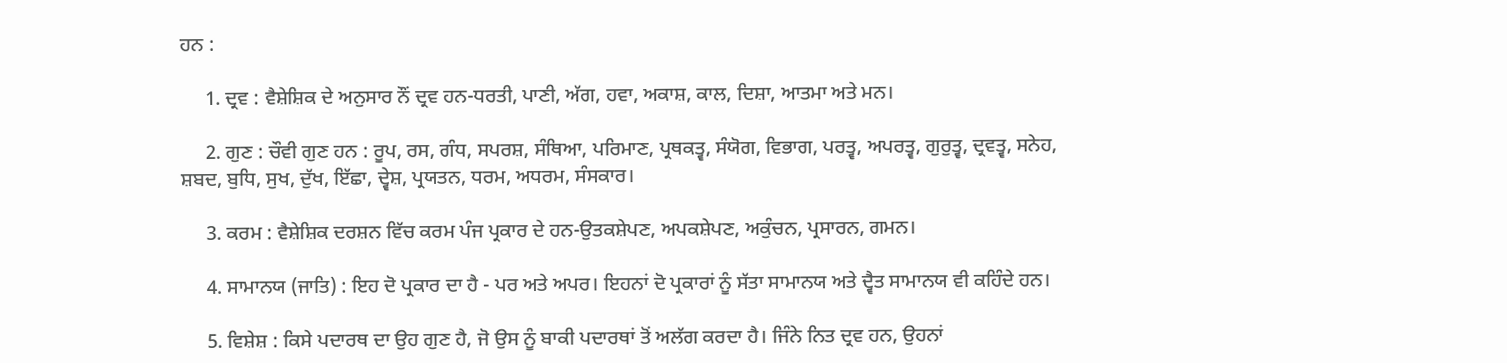ਹਨ :

     1. ਦ੍ਰਵ : ਵੈਸ਼ੇਸ਼ਿਕ ਦੇ ਅਨੁਸਾਰ ਨੌਂ ਦ੍ਰਵ ਹਨ-ਧਰਤੀ, ਪਾਣੀ, ਅੱਗ, ਹਵਾ, ਅਕਾਸ਼, ਕਾਲ, ਦਿਸ਼ਾ, ਆਤਮਾ ਅਤੇ ਮਨ।

     2. ਗੁਣ : ਚੌਵੀ ਗੁਣ ਹਨ : ਰੂਪ, ਰਸ, ਗੰਧ, ਸਪਰਸ਼, ਸੰਥਿਆ, ਪਰਿਮਾਣ, ਪ੍ਰਥਕਤ੍ਵ, ਸੰਯੋਗ, ਵਿਭਾਗ, ਪਰਤ੍ਵ, ਅਪਰਤ੍ਵ, ਗੁਰੁਤ੍ਵ, ਦ੍ਰਵਤ੍ਵ, ਸਨੇਹ, ਸ਼ਬਦ, ਬੁਧਿ, ਸੁਖ, ਦੁੱਖ, ਇੱਛਾ, ਦ੍ਵੇਸ਼, ਪ੍ਰਯਤਨ, ਧਰਮ, ਅਧਰਮ, ਸੰਸਕਾਰ।

     3. ਕਰਮ : ਵੈਸ਼ੇਸ਼ਿਕ ਦਰਸ਼ਨ ਵਿੱਚ ਕਰਮ ਪੰਜ ਪ੍ਰਕਾਰ ਦੇ ਹਨ-ਉਤਕਸ਼ੇਪਣ, ਅਪਕਸ਼ੇਪਣ, ਅਕੁੰਚਨ, ਪ੍ਰਸਾਰਨ, ਗਮਨ।

     4. ਸਾਮਾਨਯ (ਜਾਤਿ) : ਇਹ ਦੋ ਪ੍ਰਕਾਰ ਦਾ ਹੈ - ਪਰ ਅਤੇ ਅਪਰ। ਇਹਨਾਂ ਦੋ ਪ੍ਰਕਾਰਾਂ ਨੂੰ ਸੱਤਾ ਸਾਮਾਨਯ ਅਤੇ ਦ੍ਵੈਤ ਸਾਮਾਨਯ ਵੀ ਕਹਿੰਦੇ ਹਨ।

     5. ਵਿਸ਼ੇਸ਼ : ਕਿਸੇ ਪਦਾਰਥ ਦਾ ਉਹ ਗੁਣ ਹੈ, ਜੋ ਉਸ ਨੂੰ ਬਾਕੀ ਪਦਾਰਥਾਂ ਤੋਂ ਅਲੱਗ ਕਰਦਾ ਹੈ। ਜਿੰਨੇ ਨਿਤ ਦ੍ਰਵ ਹਨ, ਉਹਨਾਂ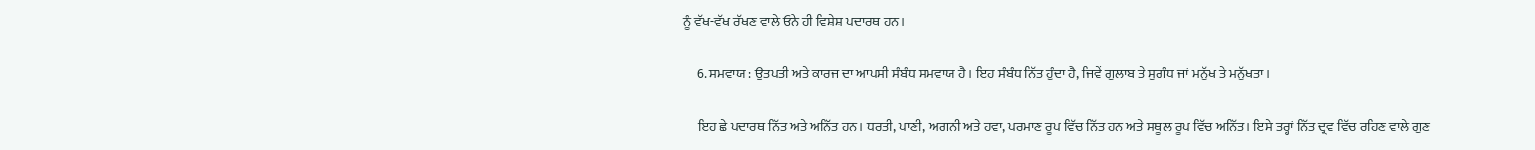ਨੂੰ ਵੱਖ-ਵੱਖ ਰੱਖਣ ਵਾਲੇ ਓਨੇ ਹੀ ਵਿਸ਼ੇਸ਼ ਪਦਾਰਥ ਹਨ।

     6. ਸਮਵਾਯ : ਉਤਪਤੀ ਅਤੇ ਕਾਰਜ ਦਾ ਆਪਸੀ ਸੰਬੰਧ ਸਮਵਾਯ ਹੈ। ਇਹ ਸੰਬੰਧ ਨਿੱਤ ਹੁੰਦਾ ਹੈ, ਜਿਵੇਂ ਗੁਲਾਬ ਤੇ ਸੁਗੰਧ ਜਾਂ ਮਨੁੱਖ ਤੇ ਮਨੁੱਖਤਾ।

     ਇਹ ਛੇ ਪਦਾਰਥ ਨਿੱਤ ਅਤੇ ਅਨਿੱਤ ਹਨ। ਧਰਤੀ, ਪਾਣੀ, ਅਗਨੀ ਅਤੇ ਹਵਾ, ਪਰਮਾਣ ਰੂਪ ਵਿੱਚ ਨਿੱਤ ਹਨ ਅਤੇ ਸਥੂਲ ਰੂਪ ਵਿੱਚ ਅਨਿੱਤ। ਇਸੇ ਤਰ੍ਹਾਂ ਨਿੱਤ ਦ੍ਰਵ ਵਿੱਚ ਰਹਿਣ ਵਾਲੇ ਗੁਣ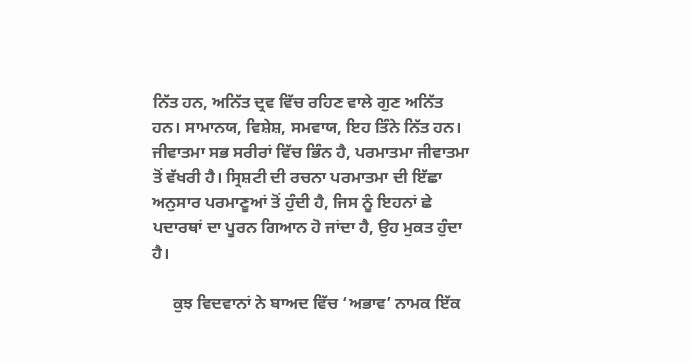ਨਿੱਤ ਹਨ, ਅਨਿੱਤ ਦ੍ਰਵ ਵਿੱਚ ਰਹਿਣ ਵਾਲੇ ਗੁਣ ਅਨਿੱਤ ਹਨ। ਸਾਮਾਨਯ, ਵਿਸ਼ੇਸ਼, ਸਮਵਾਯ, ਇਹ ਤਿੰਨੇ ਨਿੱਤ ਹਨ। ਜੀਵਾਤਮਾ ਸਭ ਸਰੀਰਾਂ ਵਿੱਚ ਭਿੰਨ ਹੈ, ਪਰਮਾਤਮਾ ਜੀਵਾਤਮਾ ਤੋਂ ਵੱਖਰੀ ਹੈ। ਸ੍ਰਿਸ਼ਟੀ ਦੀ ਰਚਨਾ ਪਰਮਾਤਮਾ ਦੀ ਇੱਛਾ ਅਨੁਸਾਰ ਪਰਮਾਣੂਆਂ ਤੋਂ ਹੁੰਦੀ ਹੈ, ਜਿਸ ਨੂੰ ਇਹਨਾਂ ਛੇ ਪਦਾਰਥਾਂ ਦਾ ਪੂਰਨ ਗਿਆਨ ਹੋ ਜਾਂਦਾ ਹੈ, ਉਹ ਮੁਕਤ ਹੁੰਦਾ ਹੈ।

     ਕੁਝ ਵਿਦਵਾਨਾਂ ਨੇ ਬਾਅਦ ਵਿੱਚ ‘ਅਭਾਵ’ ਨਾਮਕ ਇੱਕ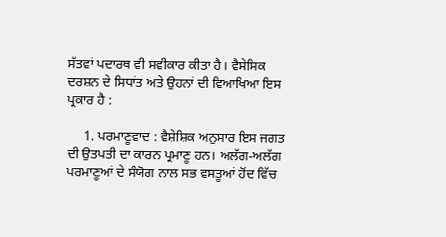ਸੱਤਵਾਂ ਪਦਾਰਥ ਵੀ ਸਵੀਕਾਰ ਕੀਤਾ ਹੈ। ਵੈਸੇਸਿਕ ਦਰਸ਼ਨ ਦੇ ਸਿਧਾਂਤ ਅਤੇ ਉਹਨਾਂ ਦੀ ਵਿਆਖਿਆ ਇਸ ਪ੍ਰਕਾਰ ਹੈ :

     1. ਪਰਮਾਣੂਵਾਦ : ਵੈਸ਼ੇਸ਼ਿਕ ਅਨੁਸਾਰ ਇਸ ਜਗਤ ਦੀ ਉਤਪਤੀ ਦਾ ਕਾਰਨ ਪ੍ਰਮਾਣੂ ਹਨ। ਅਲੱਗ-ਅਲੱਗ ਪਰਮਾਣੂਆਂ ਦੇ ਸੰਯੋਗ ਨਾਲ ਸਭ ਵਸਤੂਆਂ ਹੋਂਦ ਵਿੱਚ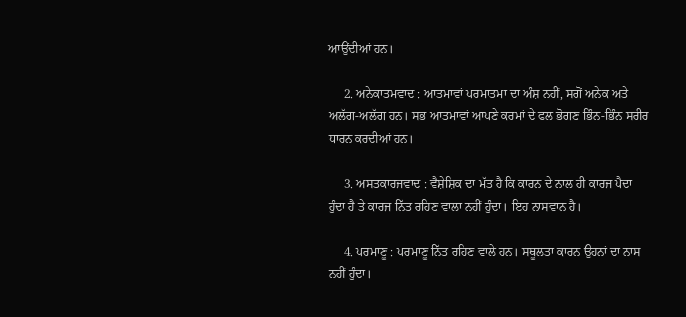ਆਉਂਦੀਆਂ ਹਨ।

     2. ਅਨੇਕਾਤਮਵਾਦ : ਆਤਮਾਵਾਂ ਪਰਮਾਤਮਾ ਦਾ ਅੰਸ਼ ਨਹੀਂ, ਸਗੋਂ ਅਨੇਕ ਅਤੇ ਅਲੱਗ-ਅਲੱਗ ਹਨ। ਸਭ ਆਤਮਾਵਾਂ ਆਪਣੇ ਕਰਮਾਂ ਦੇ ਫਲ ਭੋਗਣ ਭਿੰਨ-ਭਿੰਨ ਸਰੀਰ ਧਾਰਨ ਕਰਦੀਆਂ ਹਨ।

     3. ਅਸਤਕਾਰਜਵਾਦ : ਵੈਸ਼ੇਸ਼ਿਕ ਦਾ ਮੱਤ ਹੈ ਕਿ ਕਾਰਨ ਦੇ ਨਾਲ ਹੀ ਕਾਰਜ ਪੈਦਾ ਹੁੰਦਾ ਹੈ ਤੇ ਕਾਰਜ ਨਿੱਤ ਰਹਿਣ ਵਾਲਾ ਨਹੀਂ ਹੁੰਦਾ। ਇਹ ਨਾਸਵਾਨ ਹੈ।

     4. ਪਰਮਾਣੂ : ਪਰਮਾਣੂ ਨਿੱਤ ਰਹਿਣ ਵਾਲੇ ਹਨ। ਸਥੂਲਤਾ ਕਾਰਨ ਉਹਨਾਂ ਦਾ ਨਾਸ ਨਹੀਂ ਹੁੰਦਾ।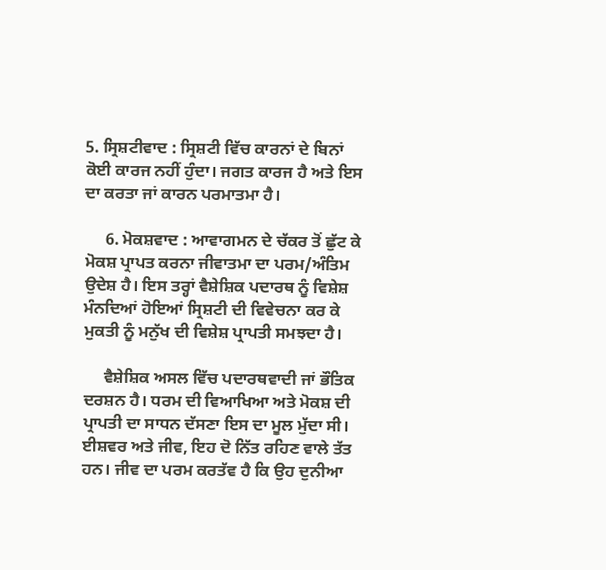5. ਸ੍ਰਿਸ਼ਟੀਵਾਦ : ਸ੍ਰਿਸ਼ਟੀ ਵਿੱਚ ਕਾਰਨਾਂ ਦੇ ਬਿਨਾਂ ਕੋਈ ਕਾਰਜ ਨਹੀਂ ਹੁੰਦਾ। ਜਗਤ ਕਾਰਜ ਹੈ ਅਤੇ ਇਸ ਦਾ ਕਰਤਾ ਜਾਂ ਕਾਰਨ ਪਰਮਾਤਮਾ ਹੈ।

     6. ਮੋਕਸ਼ਵਾਦ : ਆਵਾਗਮਨ ਦੇ ਚੱਕਰ ਤੋਂ ਛੁੱਟ ਕੇ ਮੋਕਸ਼ ਪ੍ਰਾਪਤ ਕਰਨਾ ਜੀਵਾਤਮਾ ਦਾ ਪਰਮ/ਅੰਤਿਮ ਉਦੇਸ਼ ਹੈ। ਇਸ ਤਰ੍ਹਾਂ ਵੈਸ਼ੇਸ਼ਿਕ ਪਦਾਰਥ ਨੂੰ ਵਿਸ਼ੇਸ਼ ਮੰਨਦਿਆਂ ਹੋਇਆਂ ਸ੍ਰਿਸ਼ਟੀ ਦੀ ਵਿਵੇਚਨਾ ਕਰ ਕੇ ਮੁਕਤੀ ਨੂੰ ਮਨੁੱਖ ਦੀ ਵਿਸ਼ੇਸ਼ ਪ੍ਰਾਪਤੀ ਸਮਝਦਾ ਹੈ।

     ਵੈਸ਼ੇਸ਼ਿਕ ਅਸਲ ਵਿੱਚ ਪਦਾਰਥਵਾਦੀ ਜਾਂ ਭੌਤਿਕ ਦਰਸ਼ਨ ਹੈ। ਧਰਮ ਦੀ ਵਿਆਖਿਆ ਅਤੇ ਮੋਕਸ਼ ਦੀ ਪ੍ਰਾਪਤੀ ਦਾ ਸਾਧਨ ਦੱਸਣਾ ਇਸ ਦਾ ਮੂਲ ਮੁੱਦਾ ਸੀ। ਈਸ਼ਵਰ ਅਤੇ ਜੀਵ, ਇਹ ਦੋ ਨਿੱਤ ਰਹਿਣ ਵਾਲੇ ਤੱਤ ਹਨ। ਜੀਵ ਦਾ ਪਰਮ ਕਰਤੱਵ ਹੈ ਕਿ ਉਹ ਦੁਨੀਆ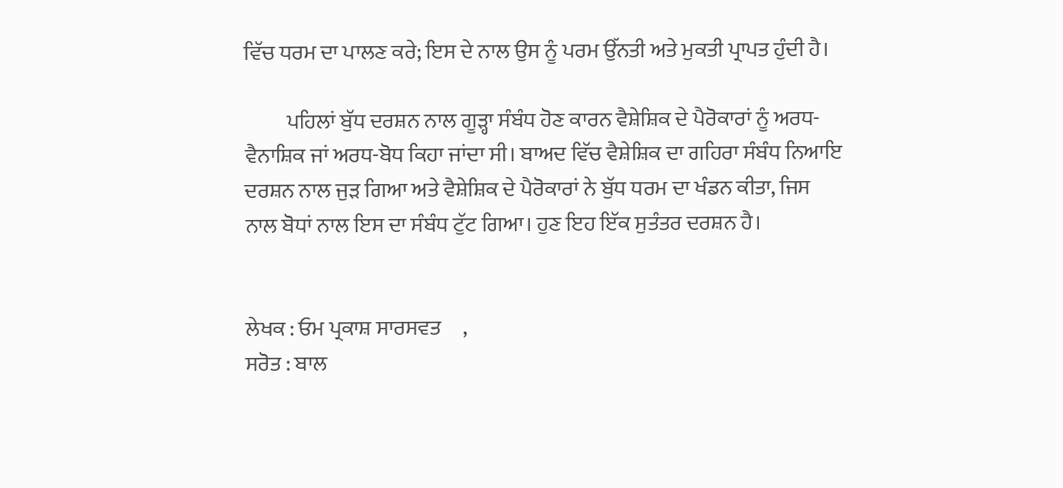ਵਿੱਚ ਧਰਮ ਦਾ ਪਾਲਣ ਕਰੇ; ਇਸ ਦੇ ਨਾਲ ਉਸ ਨੂੰ ਪਰਮ ਉੱਨਤੀ ਅਤੇ ਮੁਕਤੀ ਪ੍ਰਾਪਤ ਹੁੰਦੀ ਹੈ।

          ਪਹਿਲਾਂ ਬੁੱਧ ਦਰਸ਼ਨ ਨਾਲ ਗੂੜ੍ਹਾ ਸੰਬੰਧ ਹੋਣ ਕਾਰਨ ਵੈਸ਼ੇਸ਼ਿਕ ਦੇ ਪੈਰੋਕਾਰਾਂ ਨੂੰ ਅਰਧ-ਵੈਨਾਸ਼ਿਕ ਜਾਂ ਅਰਧ-ਬੋਧ ਕਿਹਾ ਜਾਂਦਾ ਸੀ। ਬਾਅਦ ਵਿੱਚ ਵੈਸ਼ੇਸ਼ਿਕ ਦਾ ਗਹਿਰਾ ਸੰਬੰਧ ਨਿਆਇ ਦਰਸ਼ਨ ਨਾਲ ਜੁੜ ਗਿਆ ਅਤੇ ਵੈਸ਼ੇਸ਼ਿਕ ਦੇ ਪੈਰੋਕਾਰਾਂ ਨੇ ਬੁੱਧ ਧਰਮ ਦਾ ਖੰਡਨ ਕੀਤਾ, ਜਿਸ ਨਾਲ ਬੋਧਾਂ ਨਾਲ ਇਸ ਦਾ ਸੰਬੰਧ ਟੁੱਟ ਗਿਆ। ਹੁਣ ਇਹ ਇੱਕ ਸੁਤੰਤਰ ਦਰਸ਼ਨ ਹੈ।


ਲੇਖਕ : ਓਮ ਪ੍ਰਕਾਸ਼ ਸਾਰਸਵਤ     ,
ਸਰੋਤ : ਬਾਲ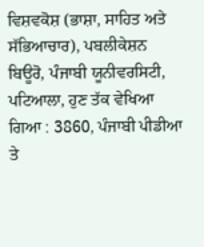ਵਿਸ਼ਵਕੋਸ਼ (ਭਾਸ਼ਾ, ਸਾਹਿਤ ਅਤੇ ਸੱਭਿਆਚਾਰ), ਪਬਲੀਕੇਸ਼ਨ ਬਿਊਰੋ, ਪੰਜਾਬੀ ਯੂਨੀਵਰਸਿਟੀ, ਪਟਿਆਲਾ, ਹੁਣ ਤੱਕ ਵੇਖਿਆ ਗਿਆ : 3860, ਪੰਜਾਬੀ ਪੀਡੀਆ ਤੇ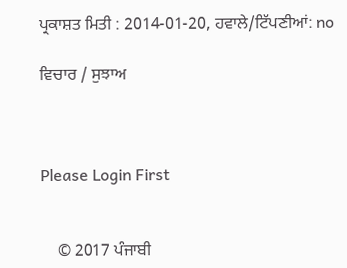ਪ੍ਰਕਾਸ਼ਤ ਮਿਤੀ : 2014-01-20, ਹਵਾਲੇ/ਟਿੱਪਣੀਆਂ: no

ਵਿਚਾਰ / ਸੁਝਾਅ



Please Login First


    © 2017 ਪੰਜਾਬੀ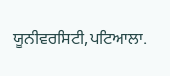ਯੂਨੀਵਰਸਿਟੀ,ਪਟਿਆਲਾ.